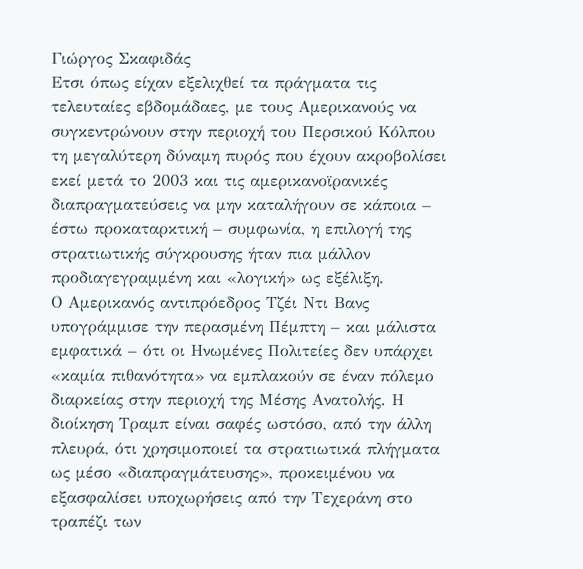Γιώργος Σκαφιδάς
Ετσι όπως είχαν εξελιχθεί τα πράγματα τις τελευταίες εβδομάδαες, με τους Αμερικανούς να συγκεντρώνουν στην περιοχή του Περσικού Κόλπου τη μεγαλύτερη δύναμη πυρός που έχουν ακροβολίσει εκεί μετά το 2003 και τις αμερικανοϊρανικές διαπραγματεύσεις να μην καταλήγουν σε κάποια – έστω προκαταρκτική – συμφωνία, η επιλογή της στρατιωτικής σύγκρουσης ήταν πια μάλλον προδιαγεγραμμένη και «λογική» ως εξέλιξη.
Ο Αμερικανός αντιπρόεδρος Τζέι Ντι Βανς υπογράμμισε την περασμένη Πέμπτη – και μάλιστα εμφατικά – ότι οι Ηνωμένες Πολιτείες δεν υπάρχει «καμία πιθανότητα» να εμπλακούν σε έναν πόλεμο διαρκείας στην περιοχή της Μέσης Ανατολής. Η διοίκηση Τραμπ είναι σαφές ωστόσο, από την άλλη πλευρά, ότι χρησιμοποιεί τα στρατιωτικά πλήγματα ως μέσο «διαπραγμάτευσης», προκειμένου να εξασφαλίσει υποχωρήσεις από την Τεχεράνη στο τραπέζι των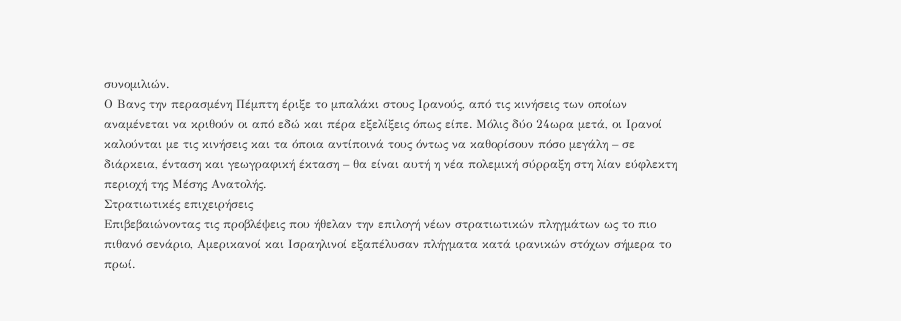συνομιλιών.
Ο Βανς την περασμένη Πέμπτη έριξε το μπαλάκι στους Ιρανούς, από τις κινήσεις των οποίων αναμένεται να κριθούν οι από εδώ και πέρα εξελίξεις όπως είπε. Μόλις δύο 24ωρα μετά, οι Ιρανοί καλούνται με τις κινήσεις και τα όποια αντίποινά τους όντως να καθορίσουν πόσο μεγάλη – σε διάρκεια, ένταση και γεωγραφική έκταση – θα είναι αυτή η νέα πολεμική σύρραξη στη λίαν εύφλεκτη περιοχή της Μέσης Ανατολής.
Στρατιωτικές επιχειρήσεις
Επιβεβαιώνοντας τις προβλέψεις που ήθελαν την επιλογή νέων στρατιωτικών πληγμάτων ως το πιο πιθανό σενάριο, Αμερικανοί και Ισραηλινοί εξαπέλυσαν πλήγματα κατά ιρανικών στόχων σήμερα το πρωί.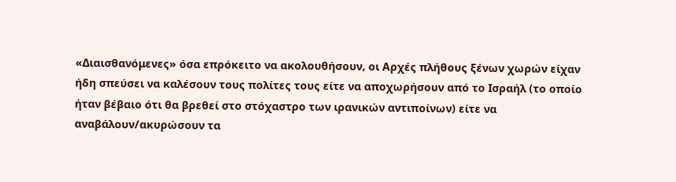«Διαισθανόμενες» όσα επρόκειτο να ακολουθήσουν, οι Αρχές πλήθους ξένων χωρών είχαν ήδη σπεύσει να καλέσουν τους πολίτες τους είτε να αποχωρήσουν από το Ισραήλ (το οποίο ήταν βέβαιο ότι θα βρεθεί στο στόχαστρο των ιρανικών αντιποίνων) είτε να αναβάλουν/ακυρώσουν τα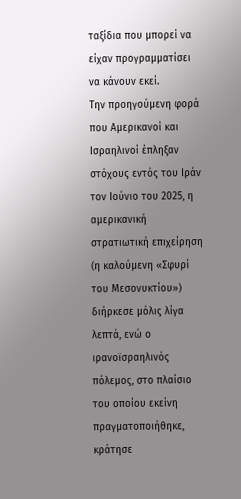ταξίδια που μπορεί να είχαν προγραμματίσει να κάνουν εκεί.
Την προηγούμενη φορά που Αμερικανοί και Ισραηλινοί έπληξαν στόχους εντός του Ιράν τον Ιούνιο του 2025, η αμερικανική στρατιωτική επιχείρηση (η καλούμενη «Σφυρί του Μεσονυκτίου») διήρκεσε μόλις λίγα λεπτά, ενώ ο ιρανοϊσραηλινός πόλεμος, στο πλαίσιο του οποίου εκείνη πραγματοποιήθηκε, κράτησε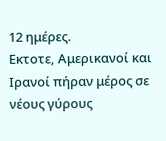12 ημέρες.
Εκτοτε, Αμερικανοί και Ιρανοί πήραν μέρος σε νέους γύρους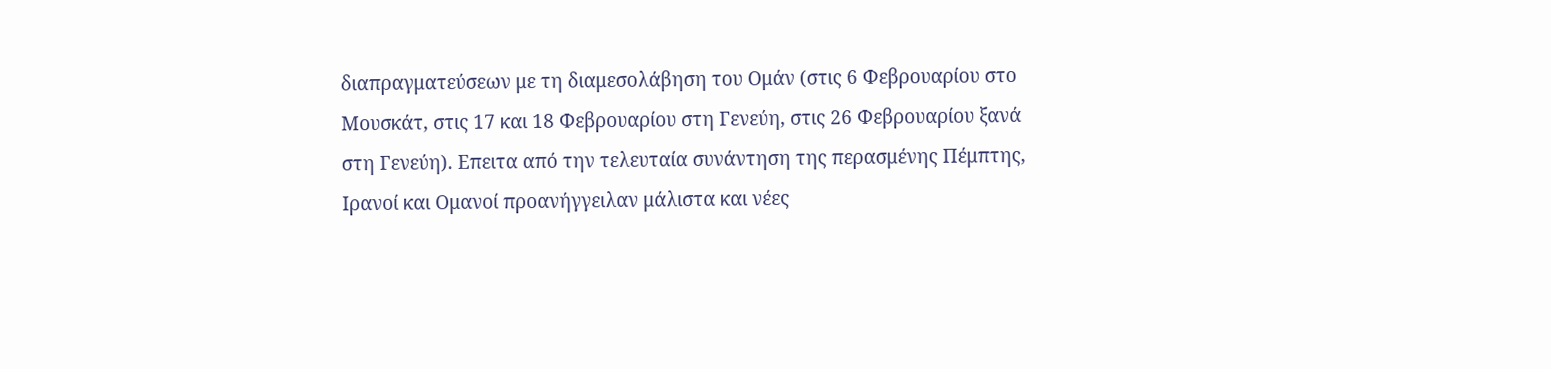διαπραγματεύσεων με τη διαμεσολάβηση του Ομάν (στις 6 Φεβρουαρίου στο Μουσκάτ, στις 17 και 18 Φεβρουαρίου στη Γενεύη, στις 26 Φεβρουαρίου ξανά στη Γενεύη). Επειτα από την τελευταία συνάντηση της περασμένης Πέμπτης, Ιρανοί και Ομανοί προανήγγειλαν μάλιστα και νέες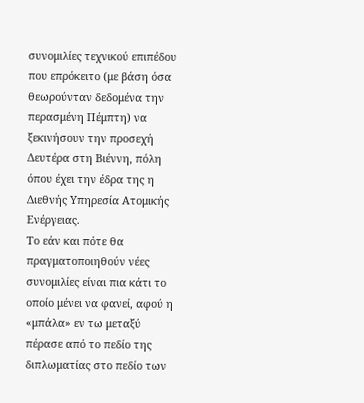συνομιλίες τεχνικού επιπέδου που επρόκειτο (με βάση όσα θεωρούνταν δεδομένα την περασμένη Πέμπτη) να ξεκινήσουν την προσεχή Δευτέρα στη Βιέννη, πόλη όπου έχει την έδρα της η Διεθνής Υπηρεσία Ατομικής Ενέργειας.
Το εάν και πότε θα πραγματοποιηθούν νέες συνομιλίες είναι πια κάτι το οποίο μένει να φανεί, αφού η «μπάλα» εν τω μεταξύ πέρασε από το πεδίο της διπλωματίας στο πεδίο των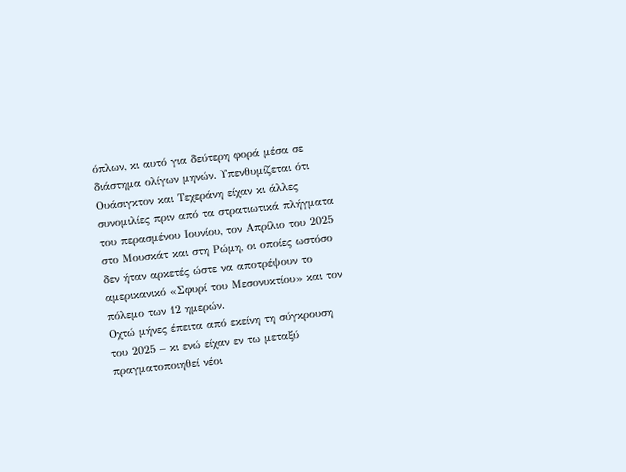όπλων, κι αυτό για δεύτερη φορά μέσα σε διάστημα ολίγων μηνών. Υπενθυμίζεται ότι Ουάσιγκτον και Τεχεράνη είχαν κι άλλες συνομιλίες πριν από τα στρατιωτικά πλήγματα του περασμένου Ιουνίου, τον Απρίλιο του 2025 στο Μουσκάτ και στη Ρώμη, οι οποίες ωστόσο δεν ήταν αρκετές ώστε να αποτρέψουν το αμερικανικό «Σφυρί του Μεσονυκτίου» και τον πόλεμο των 12 ημερών.
Οχτώ μήνες έπειτα από εκείνη τη σύγκρουση του 2025 – κι ενώ είχαν εν τω μεταξύ πραγματοποιηθεί νέοι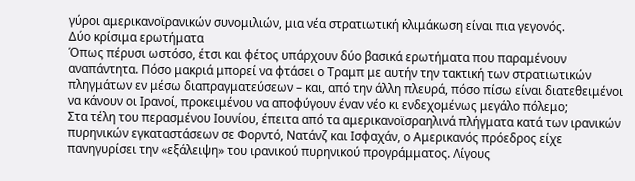γύροι αμερικανοϊρανικών συνομιλιών, μια νέα στρατιωτική κλιμάκωση είναι πια γεγονός.
Δύο κρίσιμα ερωτήματα
Όπως πέρυσι ωστόσο, έτσι και φέτος υπάρχουν δύο βασικά ερωτήματα που παραμένουν αναπάντητα. Πόσο μακριά μπορεί να φτάσει ο Τραμπ με αυτήν την τακτική των στρατιωτικών πληγμάτων εν μέσω διαπραγματεύσεων – και, από την άλλη πλευρά, πόσο πίσω είναι διατεθειμένοι να κάνουν οι Ιρανοί, προκειμένου να αποφύγουν έναν νέο κι ενδεχομένως μεγάλο πόλεμο;
Στα τέλη του περασμένου Ιουνίου, έπειτα από τα αμερικανοϊσραηλινά πλήγματα κατά των ιρανικών πυρηνικών εγκαταστάσεων σε Φορντό, Νατάνζ και Ισφαχάν, ο Αμερικανός πρόεδρος είχε πανηγυρίσει την «εξάλειψη» του ιρανικού πυρηνικού προγράμματος. Λίγους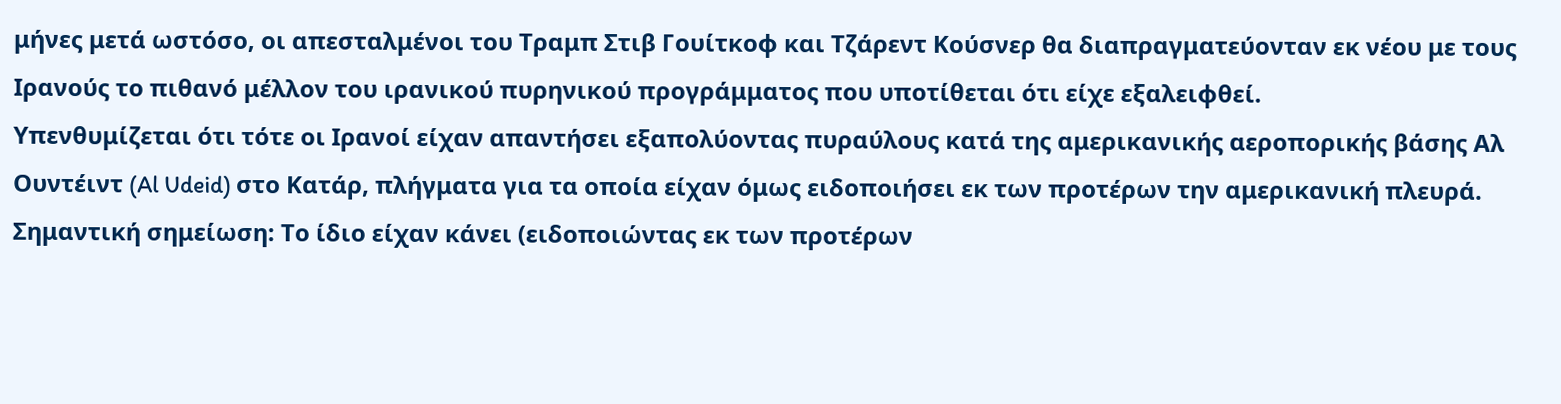μήνες μετά ωστόσο, οι απεσταλμένοι του Τραμπ Στιβ Γουίτκοφ και Τζάρεντ Κούσνερ θα διαπραγματεύονταν εκ νέου με τους Ιρανούς το πιθανό μέλλον του ιρανικού πυρηνικού προγράμματος που υποτίθεται ότι είχε εξαλειφθεί.
Υπενθυμίζεται ότι τότε οι Ιρανοί είχαν απαντήσει εξαπολύοντας πυραύλους κατά της αμερικανικής αεροπορικής βάσης Αλ Ουντέιντ (Al Udeid) στο Κατάρ, πλήγματα για τα οποία είχαν όμως ειδοποιήσει εκ των προτέρων την αμερικανική πλευρά. Σημαντική σημείωση: Το ίδιο είχαν κάνει (ειδοποιώντας εκ των προτέρων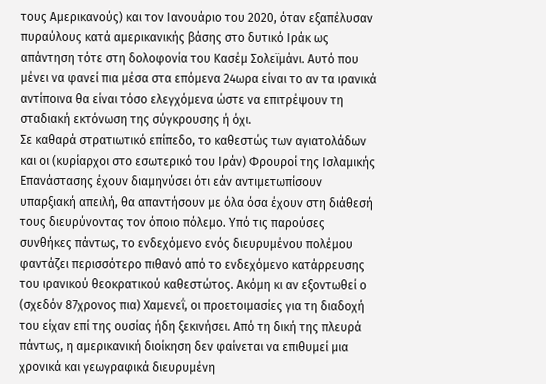τους Αμερικανούς) και τον Ιανουάριο του 2020, όταν εξαπέλυσαν πυραύλους κατά αμερικανικής βάσης στο δυτικό Ιράκ ως απάντηση τότε στη δολοφονία του Κασέμ Σολεϊμάνι. Αυτό που μένει να φανεί πια μέσα στα επόμενα 24ωρα είναι το αν τα ιρανικά αντίποινα θα είναι τόσο ελεγχόμενα ώστε να επιτρέψουν τη σταδιακή εκτόνωση της σύγκρουσης ή όχι.
Σε καθαρά στρατιωτικό επίπεδο, το καθεστώς των αγιατολάδων και οι (κυρίαρχοι στο εσωτερικό του Ιράν) Φρουροί της Ισλαμικής Επανάστασης έχουν διαμηνύσει ότι εάν αντιμετωπίσουν υπαρξιακή απειλή, θα απαντήσουν με όλα όσα έχουν στη διάθεσή τους διευρύνοντας τον όποιο πόλεμο. Υπό τις παρούσες συνθήκες πάντως, το ενδεχόμενο ενός διευρυμένου πολέμου φαντάζει περισσότερο πιθανό από το ενδεχόμενο κατάρρευσης του ιρανικού θεοκρατικού καθεστώτος. Ακόμη κι αν εξοντωθεί ο (σχεδόν 87χρονος πια) Χαμενεΐ, οι προετοιμασίες για τη διαδοχή του είχαν επί της ουσίας ήδη ξεκινήσει. Από τη δική της πλευρά πάντως, η αμερικανική διοίκηση δεν φαίνεται να επιθυμεί μια χρονικά και γεωγραφικά διευρυμένη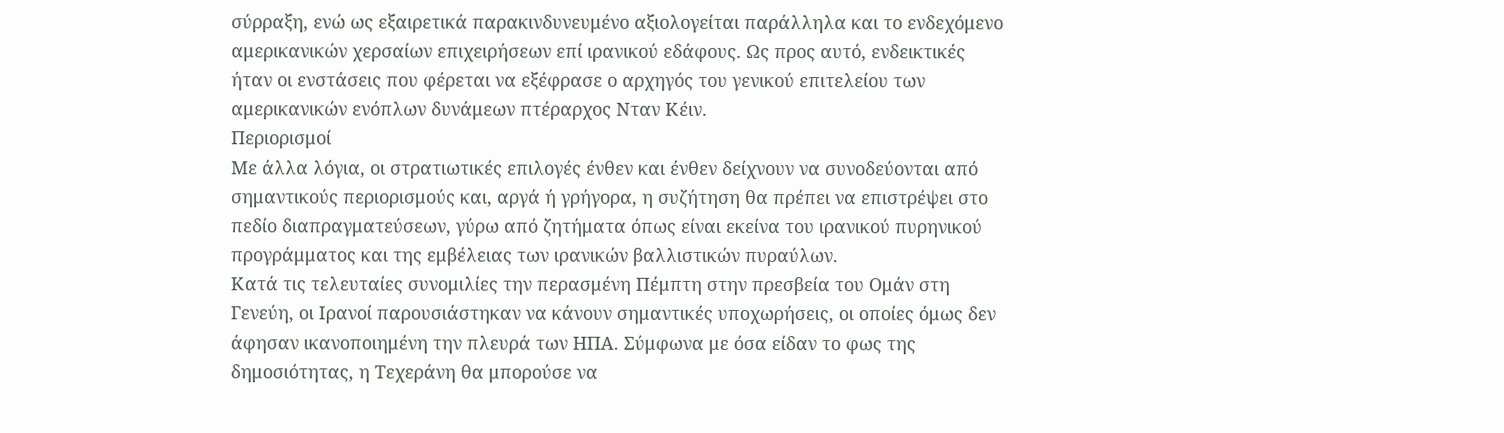σύρραξη, ενώ ως εξαιρετικά παρακινδυνευμένο αξιολογείται παράλληλα και το ενδεχόμενο αμερικανικών χερσαίων επιχειρήσεων επί ιρανικού εδάφους. Ως προς αυτό, ενδεικτικές ήταν οι ενστάσεις που φέρεται να εξέφρασε ο αρχηγός του γενικού επιτελείου των αμερικανικών ενόπλων δυνάμεων πτέραρχος Νταν Κέιν.
Περιορισμοί
Με άλλα λόγια, οι στρατιωτικές επιλογές ένθεν και ένθεν δείχνουν να συνοδεύονται από σημαντικούς περιορισμούς και, αργά ή γρήγορα, η συζήτηση θα πρέπει να επιστρέψει στο πεδίο διαπραγματεύσεων, γύρω από ζητήματα όπως είναι εκείνα του ιρανικού πυρηνικού προγράμματος και της εμβέλειας των ιρανικών βαλλιστικών πυραύλων.
Κατά τις τελευταίες συνομιλίες την περασμένη Πέμπτη στην πρεσβεία του Ομάν στη Γενεύη, οι Ιρανοί παρουσιάστηκαν να κάνουν σημαντικές υποχωρήσεις, οι οποίες όμως δεν άφησαν ικανοποιημένη την πλευρά των ΗΠΑ. Σύμφωνα με όσα είδαν το φως της δημοσιότητας, η Τεχεράνη θα μπορούσε να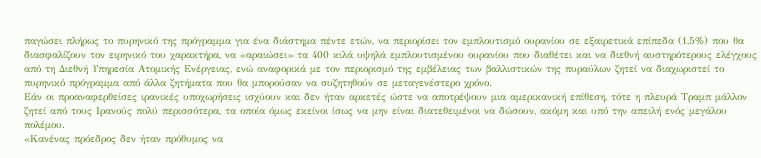παγώσει πλήρως το πυρηνικό της πρόγραμμα για ένα διάστημα πέντε ετών, να περιορίσει τον εμπλουτισμό ουρανίου σε εξαιρετικά επίπεδα (1,5%) που θα διασφαλίζουν τον ειρηνικό του χαρακτήρα, να «αραιώσει» τα 400 κιλά υψηλά εμπλουτισμένου ουρανίου που διαθέτει και να διεθνή αυστηρότερους ελέγχους από τη Διεθνή Υπηρεσία Ατομικής Ενέργειας, ενώ αναφορικά με τον περιορισμό της εμβέλειας των βαλλιστικών της πυραύλων ζητεί να διαχωριστεί το πυρηνικό πρόγραμμα από άλλα ζητήματα που θα μπορούσαν να συζητηθούν σε μεταγενέστερο χρόνο.
Εάν οι προαναφερθείσες ιρανικές υποχωρήσεις ισχύουν και δεν ήταν αρκετές ώστε να αποτρέψουν μια αμερικανική επίθεση, τότε η πλευρά Τραμπ μάλλον ζητεί από τους Ιρανούς πολύ περισσότερα, τα οποία όμως εκείνοι ίσως να μην είναι διατεθειμένοι να δώσουν, ακόμη και υπό την απειλή ενός μεγάλου πολέμου.
«Κανένας πρόεδρος δεν ήταν πρόθυμος να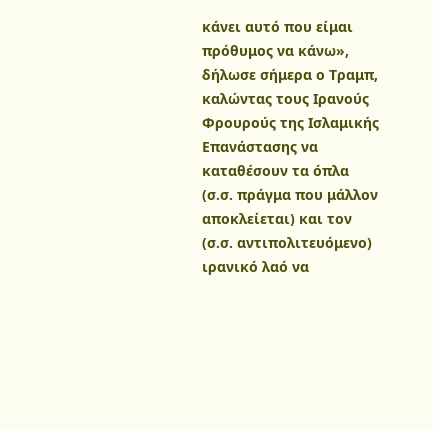κάνει αυτό που είμαι πρόθυμος να κάνω», δήλωσε σήμερα ο Τραμπ, καλώντας τους Ιρανούς Φρουρούς της Ισλαμικής Επανάστασης να καταθέσουν τα όπλα (σ.σ. πράγμα που μάλλον αποκλείεται) και τον (σ.σ. αντιπολιτευόμενο) ιρανικό λαό να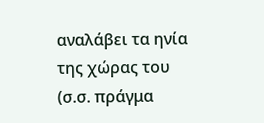αναλάβει τα ηνία της χώρας του (σ.σ. πράγμα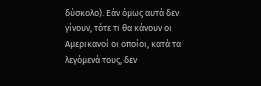δύσκολο). Εάν όμως αυτά δεν γίνουν, τότε τι θα κάνουν οι Αμερικανοί οι οποίοι, κατά τα λεγόμενά τους, δεν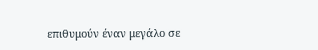επιθυμούν έναν μεγάλο σε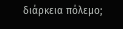διάρκεια πόλεμο;